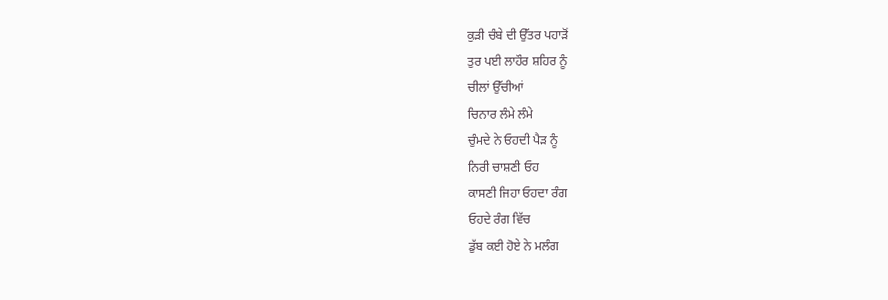ਕੁੜੀ ਚੰਬੇ ਦੀ ਉੱਤਰ ਪਹਾੜੋਂ
ਤੁਰ ਪਈ ਲਾਹੌਰ ਸ਼ਹਿਰ ਨੂੰ
ਚੀਲਾਂ ਉੱਚੀਆਂ
ਚਿਨਾਰ ਲੰਮੇ ਲੰਮੇ
ਚੁੰਮਦੇ ਨੇ ਓਹਦੀ ਪੈੜ ਨੂੰ
ਨਿਰੀ ਚਾਸ਼ਣੀ ਓਹ
ਕਾਸਣੀ ਜਿਹਾ ਓਹਦਾ ਰੰਗ
ਓਹਦੇ ਰੰਗ ਵਿੱਚ
ਡੁੱਬ ਕਈ ਹੋਏ ਨੇ ਮਲੰਗ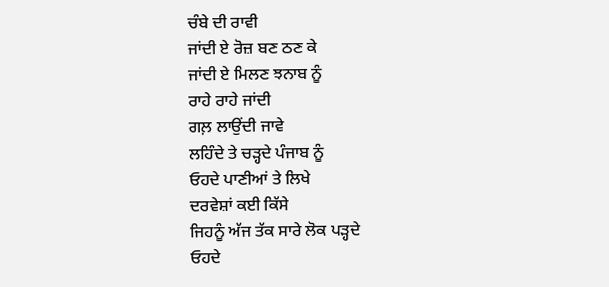ਚੰਬੇ ਦੀ ਰਾਵੀ
ਜਾਂਦੀ ਏ ਰੋਜ਼ ਬਣ ਠਣ ਕੇ
ਜਾਂਦੀ ਏ ਮਿਲਣ ਝਨਾਬ ਨੂੰ
ਰਾਹੇ ਰਾਹੇ ਜਾਂਦੀ
ਗਲ਼ ਲਾਉਂਦੀ ਜਾਵੇ
ਲਹਿੰਦੇ ਤੇ ਚੜ੍ਹਦੇ ਪੰਜਾਬ ਨੂੰ
ਓਹਦੇ ਪਾਣੀਆਂ ਤੇ ਲਿਖੇ
ਦਰਵੇਸ਼ਾਂ ਕਈ ਕਿੱਸੇ
ਜਿਹਨੂੰ ਅੱਜ ਤੱਕ ਸਾਰੇ ਲੋਕ ਪੜ੍ਹਦੇ
ਓਹਦੇ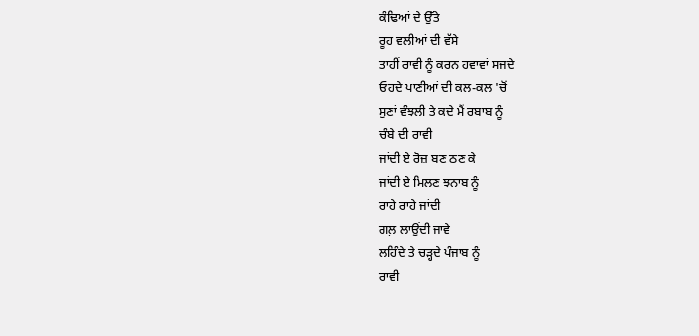ਕੰਢਿਆਂ ਦੇ ਉੱਤੇ
ਰੂਹ ਵਲੀਆਂ ਦੀ ਵੱਸੇ
ਤਾਹੀਂ ਰਾਵੀ ਨੂੰ ਕਰਨ ਹਵਾਵਾਂ ਸਜਦੇ
ਓਹਦੇ ਪਾਣੀਆਂ ਦੀ ਕਲ-ਕਲ 'ਚੋਂ
ਸੁਣਾਂ ਵੰਝਲੀ ਤੇ ਕਦੇ ਮੈਂ ਰਬਾਬ ਨੂੰ
ਚੰਬੇ ਦੀ ਰਾਵੀ
ਜਾਂਦੀ ਏ ਰੋਜ਼ ਬਣ ਠਣ ਕੇ
ਜਾਂਦੀ ਏ ਮਿਲਣ ਝਨਾਬ ਨੂੰ
ਰਾਹੇ ਰਾਹੇ ਜਾਂਦੀ
ਗਲ਼ ਲਾਉਂਦੀ ਜਾਵੇ
ਲਹਿੰਦੇ ਤੇ ਚੜ੍ਹਦੇ ਪੰਜਾਬ ਨੂੰ
ਰਾਵੀ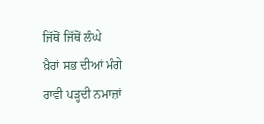ਜਿੱਥੋਂ ਜਿੱਥੋਂ ਲੰਘੇ
ਖ਼ੈਰਾਂ ਸਭ ਦੀਆਂ ਮੰਗੇ
ਰਾਵੀ ਪੜ੍ਹਦੀ ਨਮਾਜ਼ਾਂ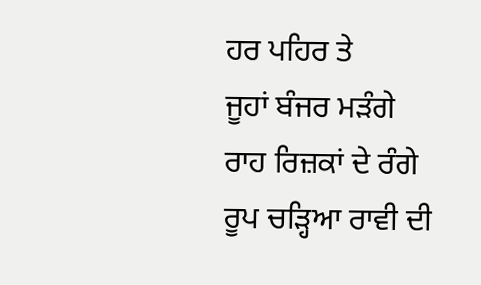ਹਰ ਪਹਿਰ ਤੇ
ਜੂਹਾਂ ਬੰਜਰ ਮੜੰਗੇ
ਰਾਹ ਰਿਜ਼ਕਾਂ ਦੇ ਰੰਗੇ
ਰੂਪ ਚੜ੍ਹਿਆ ਰਾਵੀ ਦੀ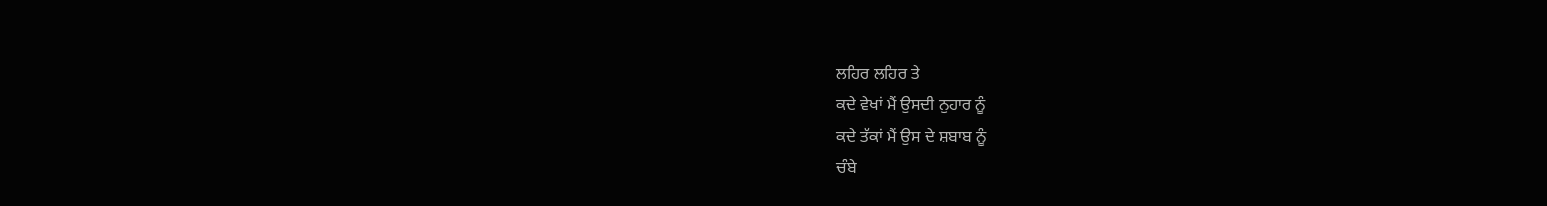ਲਹਿਰ ਲਹਿਰ ਤੇ
ਕਦੇ ਵੇਖਾਂ ਮੈਂ ਉਸਦੀ ਨੁਹਾਰ ਨੂੰ
ਕਦੇ ਤੱਕਾਂ ਮੈਂ ਉਸ ਦੇ ਸ਼ਬਾਬ ਨੂੰ
ਚੰਬੇ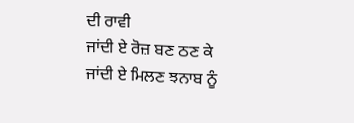ਦੀ ਰਾਵੀ
ਜਾਂਦੀ ਏ ਰੋਜ਼ ਬਣ ਠਣ ਕੇ
ਜਾਂਦੀ ਏ ਮਿਲਣ ਝਨਾਬ ਨੂੰ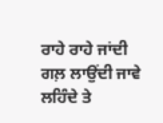ਰਾਹੇ ਰਾਹੇ ਜਾਂਦੀ
ਗਲ਼ ਲਾਉਂਦੀ ਜਾਵੇ
ਲਹਿੰਦੇ ਤੇ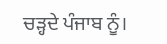ਚੜ੍ਹਦੇ ਪੰਜਾਬ ਨੂੰ।